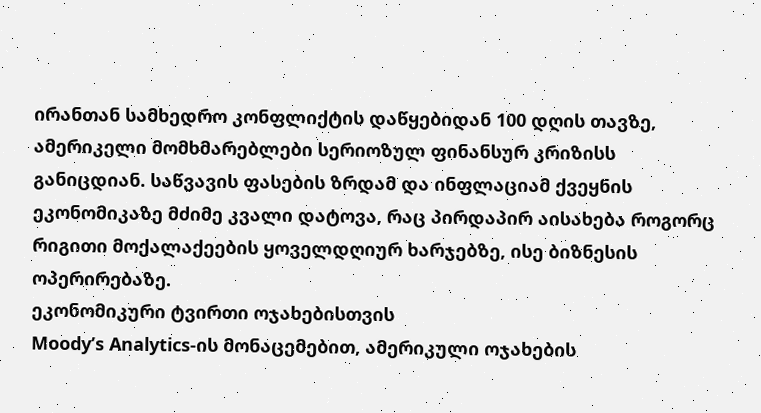ირანთან სამხედრო კონფლიქტის დაწყებიდან 100 დღის თავზე, ამერიკელი მომხმარებლები სერიოზულ ფინანსურ კრიზისს განიცდიან. საწვავის ფასების ზრდამ და ინფლაციამ ქვეყნის ეკონომიკაზე მძიმე კვალი დატოვა, რაც პირდაპირ აისახება როგორც რიგითი მოქალაქეების ყოველდღიურ ხარჯებზე, ისე ბიზნესის ოპერირებაზე.
ეკონომიკური ტვირთი ოჯახებისთვის
Moody’s Analytics-ის მონაცემებით, ამერიკული ოჯახების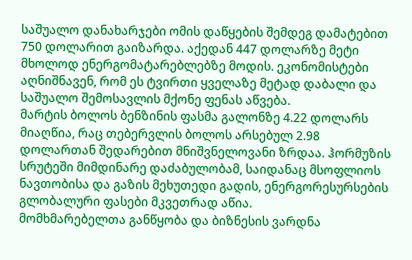საშუალო დანახარჯები ომის დაწყების შემდეგ დამატებით 750 დოლარით გაიზარდა. აქედან 447 დოლარზე მეტი მხოლოდ ენერგომატარებლებზე მოდის. ეკონომისტები აღნიშნავენ, რომ ეს ტვირთი ყველაზე მეტად დაბალი და საშუალო შემოსავლის მქონე ფენას აწვება.
მარტის ბოლოს ბენზინის ფასმა გალონზე 4.22 დოლარს მიაღწია, რაც თებერვლის ბოლოს არსებულ 2.98 დოლართან შედარებით მნიშვნელოვანი ზრდაა. ჰორმუზის სრუტეში მიმდინარე დაძაბულობამ, საიდანაც მსოფლიოს ნავთობისა და გაზის მეხუთედი გადის, ენერგორესურსების გლობალური ფასები მკვეთრად აწია.
მომხმარებელთა განწყობა და ბიზნესის ვარდნა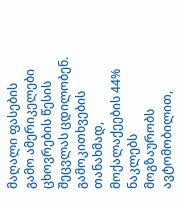მაღალი ფასების გამო ამერიკელები ცხოვრების წესის შეცვლას ცდილობენ. გამოკითხვების თანახმად, მოქალაქეების 44% ნაკლებს მოგზაურობს ავტომობილით,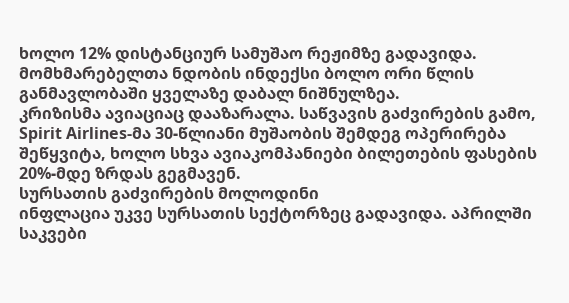ხოლო 12% დისტანციურ სამუშაო რეჟიმზე გადავიდა. მომხმარებელთა ნდობის ინდექსი ბოლო ორი წლის განმავლობაში ყველაზე დაბალ ნიშნულზეა.
კრიზისმა ავიაციაც დააზარალა. საწვავის გაძვირების გამო, Spirit Airlines-მა 30-წლიანი მუშაობის შემდეგ ოპერირება შეწყვიტა, ხოლო სხვა ავიაკომპანიები ბილეთების ფასების 20%-მდე ზრდას გეგმავენ.
სურსათის გაძვირების მოლოდინი
ინფლაცია უკვე სურსათის სექტორზეც გადავიდა. აპრილში საკვები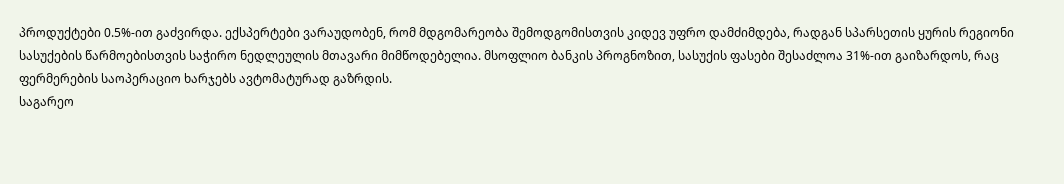პროდუქტები 0.5%-ით გაძვირდა. ექსპერტები ვარაუდობენ, რომ მდგომარეობა შემოდგომისთვის კიდევ უფრო დამძიმდება, რადგან სპარსეთის ყურის რეგიონი სასუქების წარმოებისთვის საჭირო ნედლეულის მთავარი მიმწოდებელია. მსოფლიო ბანკის პროგნოზით, სასუქის ფასები შესაძლოა 31%-ით გაიზარდოს, რაც ფერმერების საოპერაციო ხარჯებს ავტომატურად გაზრდის.
საგარეო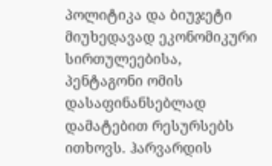პოლიტიკა და ბიუჯეტი
მიუხედავად ეკონომიკური სირთულეებისა, პენტაგონი ომის დასაფინანსებლად დამატებით რესურსებს ითხოვს. ჰარვარდის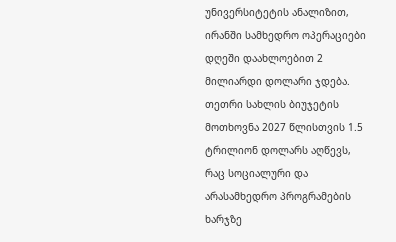უნივერსიტეტის ანალიზით, ირანში სამხედრო ოპერაციები დღეში დაახლოებით 2 მილიარდი დოლარი ჯდება. თეთრი სახლის ბიუჯეტის მოთხოვნა 2027 წლისთვის 1.5 ტრილიონ დოლარს აღწევს, რაც სოციალური და არასამხედრო პროგრამების ხარჯზე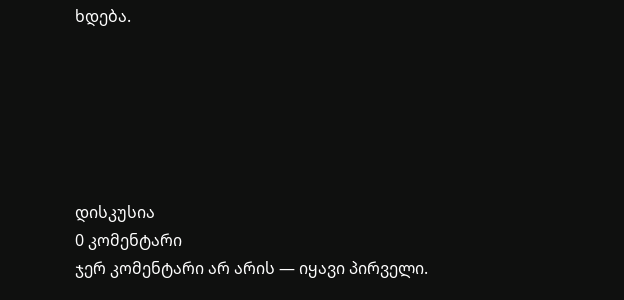ხდება.






დისკუსია
0 კომენტარი
ჯერ კომენტარი არ არის — იყავი პირველი.